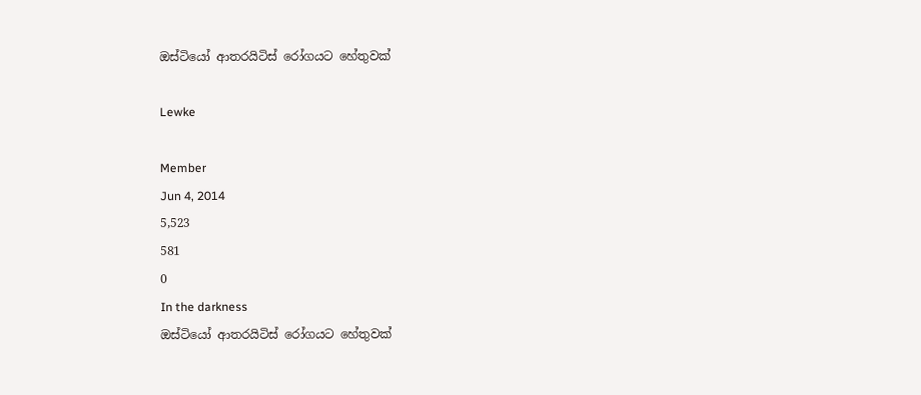ඔස්ටියෝ ආතරයිටිස් රෝගයට හේතුවක්

Lewke

Member
Jun 4, 2014
5,523
581
0
In the darkness
ඔස්ටියෝ ආතරයිටිස් රෝගයට හේතුවක්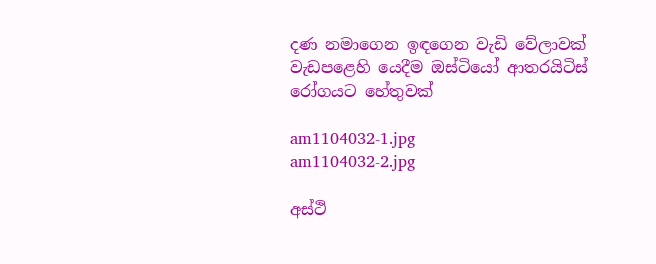දණ නමාගෙන ඉඳගෙන වැඩි වේලාවක් වැඩපළෙහි යෙදීම ඔස්ටියෝ ආතරයිටිස් රෝගයට හේතුවක්

am1104032-1.jpg
am1104032-2.jpg

අස්ථි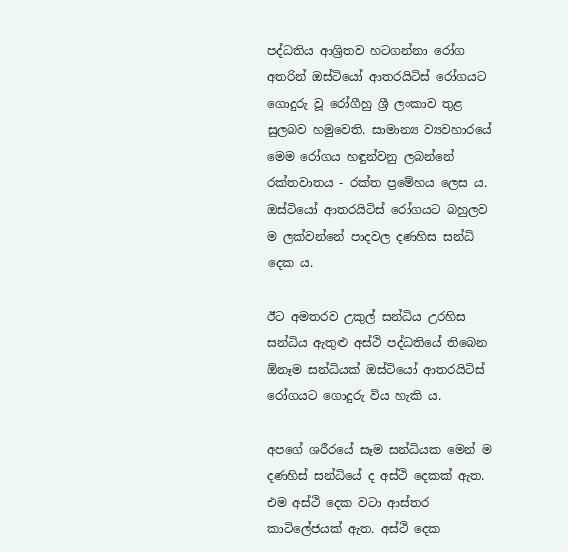පද්ධතිය ආශ්‍රිතව හටගන්නා රෝග අතරින් ඔස්ටියෝ ආතරයිටිස් රෝගයට ගොදුරු වූ රෝගීහු ශ්‍රී ලංකාව තුළ සුලබව හමුවෙති. සාමාන්‍ය ව්‍යවහාරයේ මෙම රෝගය හඳුන්වනු ලබන්නේ රක්තවාතය - රක්ත ප්‍රමේහය ලෙස ය. ඔස්ටියෝ ආතරයිටිස් රෝගයට බහුලව ම ලක්වන්නේ පාදවල දණහිස සන්ධි දෙක ය.

ඊට අමතරව උකුල් සන්ධිය උරහිස සන්ධිය ඇතුළු අස්ථි පද්ධතියේ තිබෙන ඕනෑම සන්ධියක් ඔස්ටියෝ ආතරයිටිස් රෝගයට ගොදුරු විය හැකි ය.

අපගේ ශරීරයේ සෑම සන්ධියක මෙන් ම දණහිස් සන්ධියේ ද අස්ථි දෙකක් ඇත. එම අස්ථි දෙක වටා ආස්තර කාටිලේජයක් ඇත. අස්ථි දෙක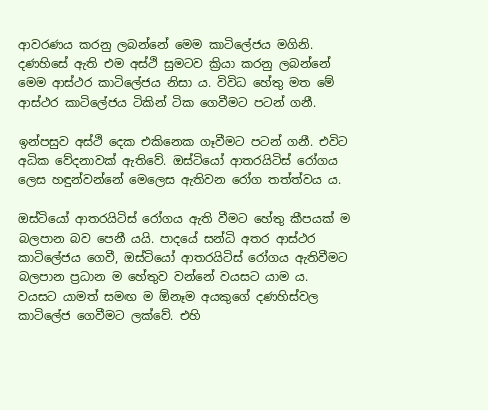ආවරණය කරනු ලබන්නේ මෙම කාටිලේජය මගිනි. දණහිසේ ඇති එම අස්ථි සුමටව ක්‍රියා කරනු ලබන්නේ මෙම ආස්ථර කාටිලේජය නිසා ය. විවිධ හේතු මත මේ ආස්ථර කාටිලේජය ටිකින් ටික ගෙවීමට පටන් ගනී.

ඉන්පසුව අස්ථි දෙක එකිනෙක ගෑවීමට පටන් ගනී. එවිට අධික වේදනාවක් ඇතිවේ. ඔස්ටියෝ ආතරයිටිස් රෝගය ලෙස හඳුන්වන්නේ මෙලෙස ඇතිවන රෝග තත්ත්වය ය.

ඔස්ටියෝ ආතරයිටිස් රෝගය ඇති වීමට හේතු කීපයක් ම බලපාන බව පෙනී යයි. පාදයේ සන්ධි අතර ආස්ථර කාටිලේජය ගෙවී, ඔස්ටියෝ ආතරයිටිස් රෝගය ඇතිවීමට බලපාන ප්‍රධාන ම හේතුව වන්නේ වයසට යාම ය. වයසට යාමත් සමඟ ම ඕනෑම අයකුගේ දණහිස්වල කාටිලේජ ගෙවීමට ලක්වේ. එහි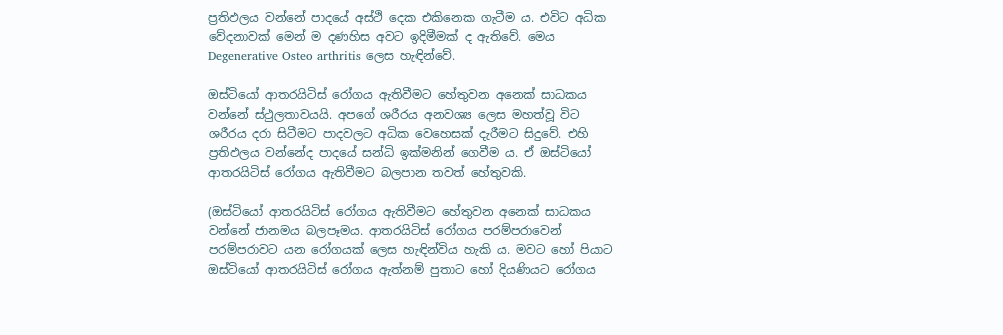ප්‍රතිඵලය වන්නේ පාදයේ අස්ථි දෙක එකිනෙක ගැටීම ය. එවිට අධික වේදනාවක් මෙන් ම දණහිස අවට ඉදිමීමක් ද ඇතිවේ. මෙය Degenerative Osteo arthritis ලෙස හැඳින්වේ.

ඔස්ටියෝ ආතරයිටිස් රෝගය ඇතිවීමට හේතුවන අනෙක් සාධකය වන්නේ ස්ථුලතාවයයි. අපගේ ශරීරය අනවශ්‍ය ලෙස මහත්වූ විට ශරීරය දරා සිටීමට පාදවලට අධික වෙහෙසක් දැරීමට සිදුවේ. එහි ප්‍රතිඵලය වන්නේද පාදයේ සන්ධි ඉක්මනින් ගෙවීම ය. ඒ ඔස්ටියෝ ආතරයිටිස් රෝගය ඇතිවීමට බලපාන තවත් හේතුවකි.

(ඔස්ටියෝ ආතරයිටිස් රෝගය ඇතිවීමට හේතුවන අනෙක් සාධකය වන්නේ ජානමය බලපෑමය. ආතරයිටිස් රෝගය පරම්පරාවෙන් පරම්පරාවට යන රෝගයක් ලෙස හැඳින්විය හැකි ය. මවට හෝ පියාට ඔස්ටියෝ ආතරයිටිස් රෝගය ඇත්නම් පුතාට හෝ දියණියට රෝගය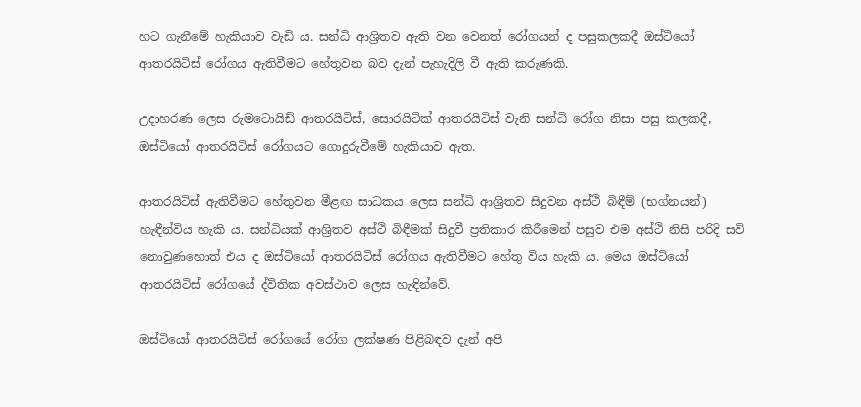හට ගැනීමේ හැකියාව වැඩි ය. සන්ධි ආශ්‍රිතව ඇති වන වෙනත් රෝගයන් ද පසුකලකදී ඔස්ටියෝ ආතරයිටිස් රෝගය ඇතිවීමට හේතුවන බව දැන් පැහැදිලි වී ඇති කරුණකි.

උදාහරණ ලෙස රුමටොයිඩ් ආතරයිටිස්, සොරයිටික් ආතරයිටිස් වැනි සන්ධි රෝග නිසා පසු කලකදී, ඔස්ටියෝ ආතරයිටිස් රෝගයට ගොදුරුවීමේ හැකියාව ඇත.

ආතරයිටිස් ඇතිවීමට හේතුවන මීළඟ සාධකය ලෙස සන්ධි ආශ්‍රිතව සිදුවන අස්ථි බිඳීම් (භග්නයන්) හැඳීන්විය හැකි ය. සන්ධියක් ආශ්‍රිතව අස්ථි බිඳීමක් සිදුවී ප්‍රතිකාර කිරීමෙන් පසුව එම අස්ථි නිසි පරිදි සවි නොවුණහොත් එය ද ඔස්ටියෝ ආතරයිටිස් රෝගය ඇතිවීමට හේතු විය හැකි ය. මෙය ඔස්ටියෝ ආතරයිටිස් රෝගයේ ද්විතික අවස්ථාව ලෙස හැඳින්වේ.

ඔස්ටියෝ ආතරයිටිස් රෝගයේ රෝග ලක්ෂණ පිළිබඳව දැන් අපි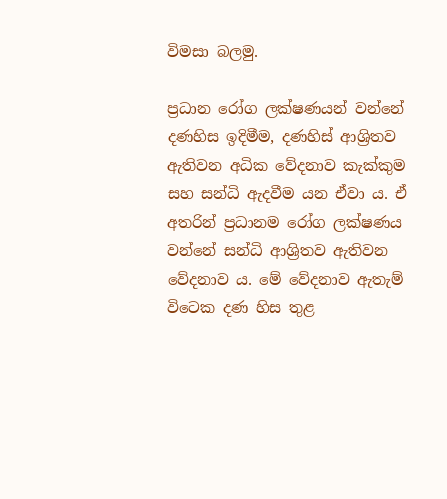විමසා බලමු.

ප්‍රධාන රෝග ලක්ෂණයන් වන්නේ දණහිස ඉදිමීම, දණහිස් ආශ්‍රිතව ඇතිවන අධික වේදනාව කැක්කුම සහ සන්ධි ඇදවීම යන ඒවා ය. ඒ අතරින් ප්‍රධානම රෝග ලක්ෂණය වන්නේ සන්ධි ආශ්‍රිතව ඇතිවන වේදනාව ය. මේ වේදනාව ඇතැම් විටෙක දණ හිස තුළ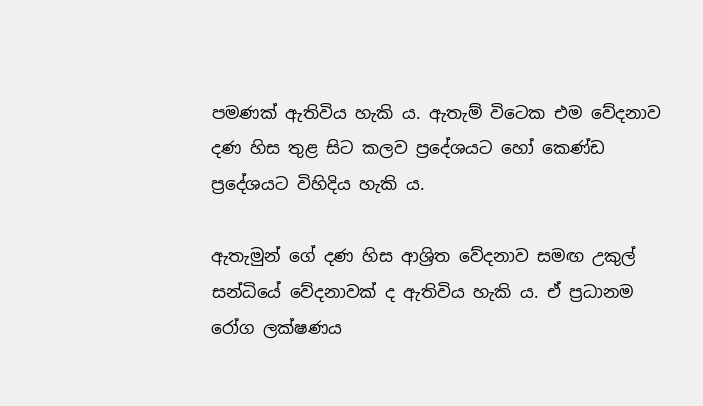පමණක් ඇතිවිය හැකි ය. ඇතැම් විටෙක එම වේදනාව දණ හිස තුළ සිට කලව ප්‍රදේශයට හෝ කෙණ්ඩ ප්‍රදේශයට විහිදිය හැකි ය.

ඇතැමුන් ගේ දණ හිස ආශ්‍රිත වේදනාව සමඟ උකුල් සන්ධියේ වේදනාවක් ද ඇතිවිය හැකි ය. ඒ ප්‍රධානම රෝග ලක්ෂණය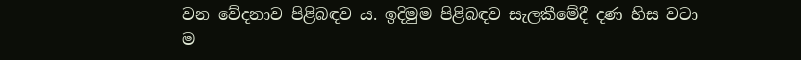වන වේදනාව පිළිබඳව ය. ඉදිමුම පිළිබඳව සැලකීමේදී දණ හිස වටා ම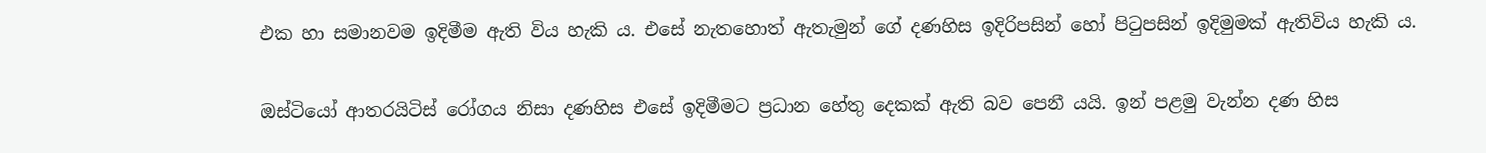එක හා සමානවම ඉදිමීම ඇති විය හැකි ය. එසේ නැතහොත් ඇතැමුන් ගේ දණහිස ඉදිරිපසින් හෝ පිටුපසින් ඉදිමුමක් ඇතිවිය හැකි ය.

ඔස්ටියෝ ආතරයිටිස් රෝගය නිසා දණහිස එසේ ඉදිමීමට ප්‍රධාන හේතු දෙකක් ඇති බව පෙනී යයි. ඉන් පළමු වැන්න දණ හිස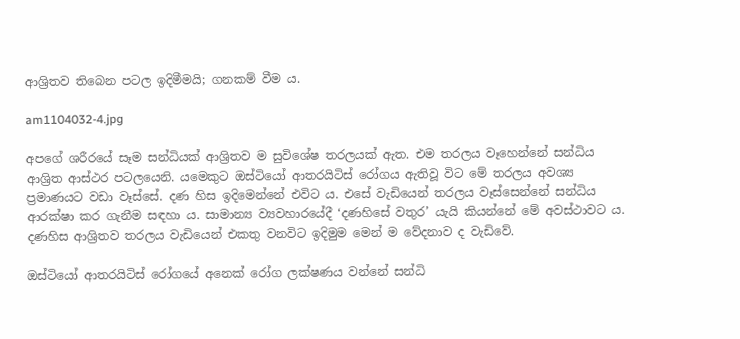ආශ්‍රිතව තිබෙන පටල ඉදිමීමයි; ගනකම් වීම ය.

am1104032-4.jpg

අපගේ ශරීරයේ සෑම සන්ධියක් ආශ්‍රිතව ම සුවිශේෂ තරලයක් ඇත. එම තරලය වෑහෙන්නේ සන්ධිය ආශ්‍රිත ආස්ථර පටලයෙනි. යමෙකුට ඔස්ටියෝ ආතරයිටිස් රෝගය ඇතිවූ විට මේ තරලය අවශ්‍ය ප්‍රමාණයට වඩා වෑස්සේ. දණ හිස ඉදිමෙන්නේ එවිට ය. එසේ වැඩියෙන් තරලය වෑස්සෙන්නේ සන්ධිය ආරක්ෂා කර ගැනීම සඳහා ය. සාමාන්‍ය ව්‍යවහාරයේදී ‘දණහිසේ වතුර’ යැයි කියන්නේ මේ අවස්ථාවට ය. දණහිස ආශ්‍රිතව තරලය වැඩියෙන් එකතු වනවිට ඉදිමුම මෙන් ම වේදනාව ද වැඩිවේ.

ඔස්ටියෝ ආතරයිටිස් රෝගයේ අනෙක් රෝග ලක්ෂණය වන්නේ සන්ධි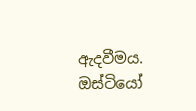ඇදවීමය. ඔස්ටියෝ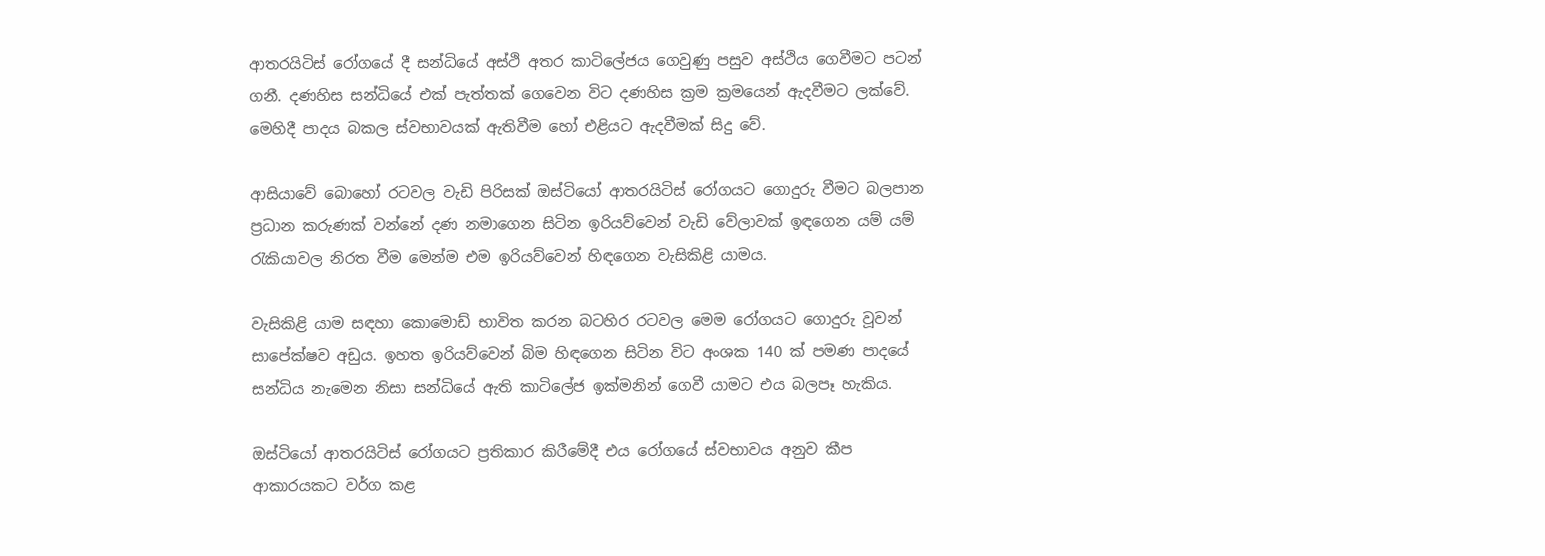ආතරයිටිස් රෝගයේ දී සන්ධියේ අස්ථි අතර කාටිලේජය ගෙවුණු පසුව අස්ථිය ගෙවීමට පටන් ගනී. දණහිස සන්ධියේ එක් පැත්තක් ගෙවෙන විට දණහිස ක්‍රම ක්‍රමයෙන් ඇදවීමට ලක්වේ. මෙහිදී පාදය බකල ස්වභාවයක් ඇතිවීම හෝ එළියට ඇදවීමක් සිදු වේ.

ආසියාවේ බොහෝ රටවල වැඩි පිරිසක් ඔස්ටියෝ ආතරයිටිස් රෝගයට ගොදුරු වීමට බලපාන ප්‍රධාන කරුණක් වන්නේ දණ නමාගෙන සිටින ඉරියව්වෙන් වැඩි වේලාවක් ඉඳගෙන යම් යම් රැකියාවල නිරත වීම මෙන්ම එම ඉරියව්වෙන් හිඳගෙන වැසිකිළි යාමය.

වැසිකිළි යාම සඳහා කොමොඩ් භාවිත කරන බටහිර රටවල මෙම රෝගයට ගොදුරු වූවන් සාපේක්ෂව අඩුය. ඉහත ඉරියව්වෙන් බිම හිඳගෙන සිටින විට අංශක 140 ක් පමණ පාදයේ සන්ධිය නැමෙන නිසා සන්ධියේ ඇති කාටිලේජ ඉක්මනින් ගෙවී යාමට එය බලපෑ හැකිය.

ඔස්ටියෝ ආතරයිටිස් රෝගයට ප්‍රතිකාර කිරීමේදී එය රෝගයේ ස්වභාවය අනුව කීප ආකාරයකට වර්ග කළ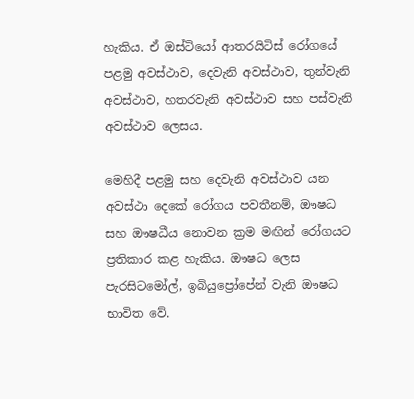හැකිය. ඒ ඔස්ටියෝ ආතරයිටිස් රෝගයේ පළමු අවස්ථාව, දෙවැනි අවස්ථාව, තුන්වැනි අවස්ථාව, හතරවැනි අවස්ථාව සහ පස්වැනි අවස්ථාව ලෙසය.

මෙහිදී පළමු සහ දෙවැනි අවස්ථාව යන අවස්ථා දෙකේ රෝගය පවතීනම්, ඖෂධ සහ ඖෂධීය නොවන ක්‍රම මඟින් රෝගයට ප්‍රතිකාර කළ හැකිය. ඖෂධ ලෙස පැරසිටමෝල්, ඉබියුප්‍රෝපේන් වැනි ඖෂධ භාවිත වේ.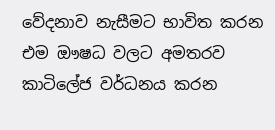වේදනාව නැසීමට භාවිත කරන එම ඖෂධ වලට අමතරව කාටිලේජ වර්ධනය කරන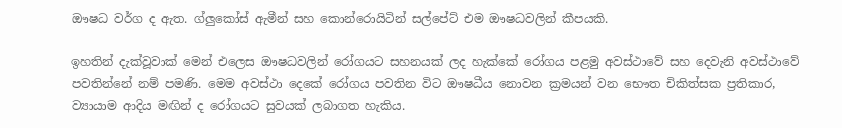ඖෂධ වර්ග ද ඇත. ග්ලුකෝස් ඇමීන් සහ කොන්රොයිටින් සල්පේට් එම ඖෂධවලින් කීපයකි.

ඉහතින් දැක්වූවාක් මෙන් එලෙස ඖෂධවලින් රෝගයට සහනයක් ලද හැක්කේ රෝගය පළමු අවස්ථාවේ සහ දෙවැනි අවස්ථාවේ පවතින්නේ නම් පමණි. මෙම අවස්ථා දෙකේ රෝගය පවතින විට ඖෂධීය නොවන ක්‍රමයන් වන භෞත චිකිත්සක ප්‍රතිකාර, ව්‍යායාම ආදිය මඟින් ද රෝගයට සුවයක් ලබාගත හැකිය.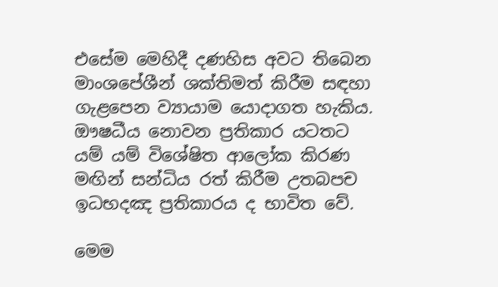එසේම මෙහිදී දණහිස අවට තිබෙන මාංශපේශීන් ශක්තිමත් කිරීම සඳහා ගැළපෙන ව්‍යායාම යොදාගත හැකිය. ඖෂධීය නොවන ප්‍රතිකාර යටතට යම් යම් විශේෂිත ආලෝක කිරණ මඟින් සන්ධිය රත් කිරීම උතබපච ඉධභදඤ ප්‍රතිකාරය ද භාවිත වේ.

මෙම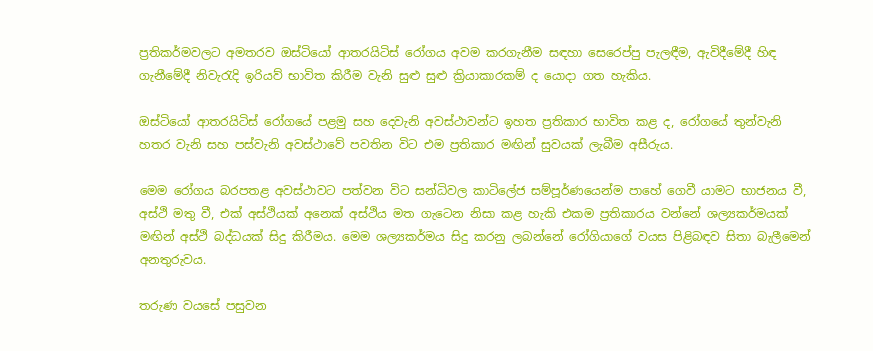ප්‍රතිකර්මවලට අමතරව ඔස්ටියෝ ආතරයිටිස් රෝගය අවම කරගැනීම සඳහා සෙරෙප්පු පැලඳීම, ඇවිදීමේදී හිඳ ගැනීමේදී නිවැරැදි ඉරියව් භාවිත කිරීම වැනි සුළු සුළු ක්‍රියාකාරකම් ද යොදා ගත හැකිය.

ඔස්ටියෝ ආතරයිටිස් රෝගයේ පළමු සහ දෙවැනි අවස්ථාවන්ට ඉහත ප්‍රතිකාර භාවිත කළ ද, රෝගයේ තුන්වැනි හතර වැනි සහ පස්වැනි අවස්ථාවේ පවතින විට එම ප්‍රතිකාර මඟින් සුවයක් ලැබීම අසීරුය.

මෙම රෝගය බරපතළ අවස්ථාවට පත්වන විට සන්ධිවල කාටිලේජ සම්පූර්ණයෙන්ම පාහේ ගෙවී යාමට භාජනය වී, අස්ථි මතු වී, එක් අස්ථියක් අනෙක් අස්ථිය මත ගැටෙන නිසා කළ හැකි එකම ප්‍රතිකාරය වන්නේ ශල්‍යකර්මයක් මඟින් අස්ථි බද්ධයක් සිදු කිරීමය. මෙම ශල්‍යකර්මය සිදු කරනු ලබන්නේ රෝගියාගේ වයස පිළිබඳව සිතා බැලීමෙන් අනතුරුවය.

තරුණ වයසේ පසුවන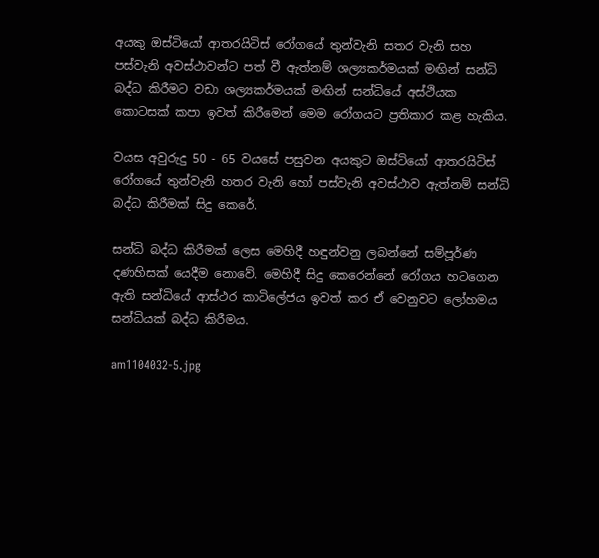අයකු ඔස්ටියෝ ආතරයිටිස් රෝගයේ තුන්වැනි සතර වැනි සහ පස්වැනි අවස්ථාවන්ට පත් වී ඇත්නම් ශල්‍යකර්මයක් මඟින් සන්ධි බද්ධ කිරීමට වඩා ශල්‍යකර්මයක් මඟින් සන්ධියේ අස්ථියක කොටසක් කපා ඉවත් කිරීමෙන් මෙම රෝගයට ප්‍රතිකාර කළ හැකිය.

වයස අවුරුදු 50 - 65 වයසේ පසුවන අයකුට ඔස්ටියෝ ආතරයිටිස් රෝගයේ තුන්වැනි හතර වැනි හෝ පස්වැනි අවස්ථාව ඇත්නම් සන්ධි බද්ධ කිරීමක් සිදු කෙරේ.

සන්ධි බද්ධ කිරීමක් ලෙස මෙහිදී හඳුන්වනු ලබන්නේ සම්පූර්ණ දණහිසක් යෙදීම නොවේ. මෙහිදී සිදු කෙරෙන්නේ රෝගය හටගෙන ඇති සන්ධියේ ආස්ථර කාටිලේජය ඉවත් කර ඒ වෙනුවට ලෝහමය සන්ධියක් බද්ධ කිරීමය.

am1104032-5.jpg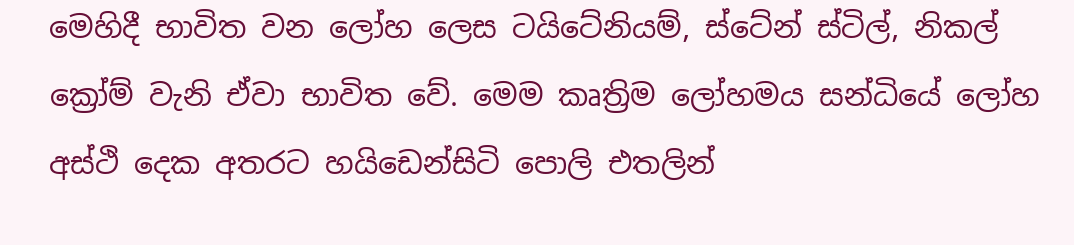මෙහිදී භාවිත වන ලෝහ ලෙස ටයිටේනියම්, ස්ටේන් ස්ටිල්, නිකල් ක්‍රෝම් වැනි ඒවා භාවිත වේ. මෙම කෘත්‍රිම ලෝහමය සන්ධියේ ලෝහ අස්ථි දෙක අතරට හයිඩෙන්සිටි පොලි එතලින්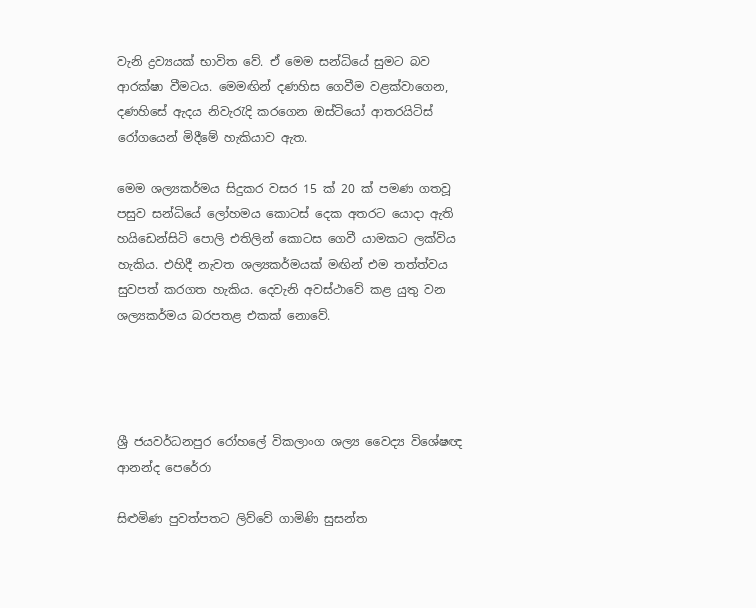වැනි ද්‍රව්‍යයක් භාවිත වේ. ඒ මෙම සන්ධියේ සුමට බව ආරක්ෂා වීමටය. මෙමඟින් දණහිස ගෙවීම වළක්වාගෙන, දණහිසේ ඇදය නිවැරැදි කරගෙන ඔස්ටියෝ ආතරයිටිස් රෝගයෙන් මිදීමේ හැකියාව ඇත.

මෙම ශල්‍යකර්මය සිදුකර වසර 15 ක් 20 ක් පමණ ගතවූ පසුව සන්ධියේ ලෝහමය කොටස් දෙක අතරට යොදා ඇති හයිඩෙන්සිටි පොලි එතිලින් කොටස ගෙවී යාමකට ලක්විය හැකිය. එහිදී නැවත ශල්‍යකර්මයක් මඟින් එම තත්ත්වය සුවපත් කරගත හැකිය. දෙවැනි අවස්ථාවේ කළ යුතු වන ශල්‍යකර්මය බරපතළ එකක් නොවේ.




ශ්‍රී ජයවර්ධනපුර රෝහලේ විකලාංග ශල්‍ය වෛද්‍ය විශේෂඥ ආනන්ද පෙරේරා

සිළුමිණ පුවත්පතට ලිව්වේ ගාමිණි සුසන්ත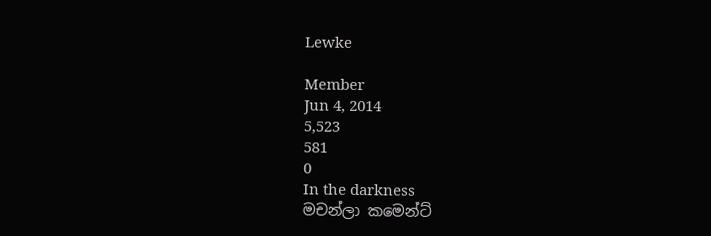Lewke

Member
Jun 4, 2014
5,523
581
0
In the darkness
මචන්ලා කමෙන්ට්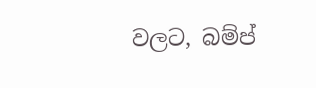වලට, බම්ප්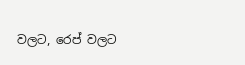වලට, රෙප් වලට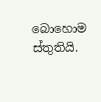බොහොම ස්තුතියි.